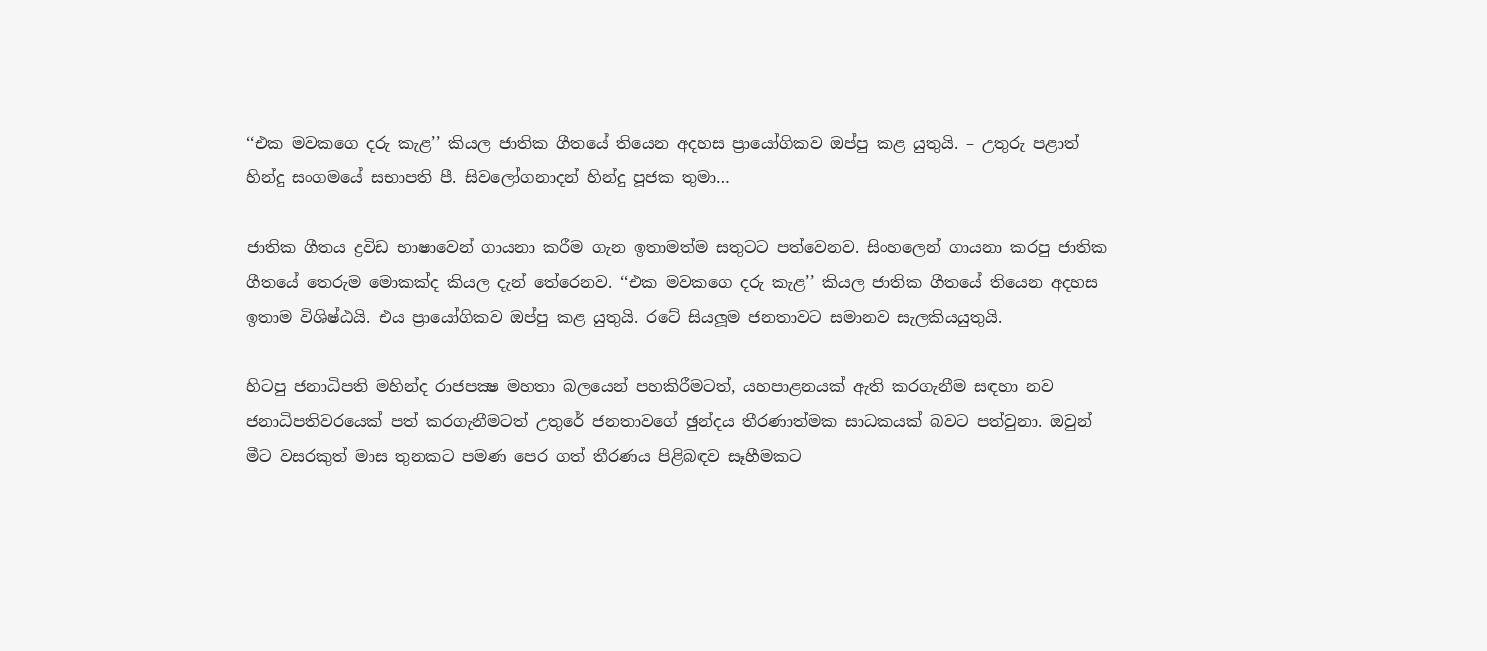‘‘එක මවකගෙ දරු කැළ’’ කියල ජාතික ගීතයේ තියෙන අදහස ප්‍රායෝගිකව ඔප්පු කළ යුතුයි. – උතුරු පළාත් හින්දු සංගමයේ සභාපති පී. සිවලෝගනාදන් හින්දු පූජක තුමා…

ජාතික ගීතය ද්‍රවිඩ භාෂාවෙන් ගායනා කරීම ගැන ඉතාමත්ම සතුටට පත්වෙනව. සිංහලෙන් ගායනා කරපු ජාතික ගීතයේ තෙරුම මොකක්ද කියල දැන් තේරෙනව. ‘‘එක මවකගෙ දරු කැළ’’ කියල ජාතික ගීතයේ තියෙන අදහස ඉතාම විශිෂ්ඨයි. එය ප්‍රායෝගිකව ඔප්පු කළ යුතුයි. රටේ සියලූම ජනතාවට සමානව සැලකියයුතුයි.

හිටපු ජනාධිපති මහින්ද රාජපක්‍ෂ මහතා බලයෙන් පහකිරීමටත්, යහපාළනයක් ඇති කරගැනීම සඳහා නව ජනාධිපතිවරයෙක් පත් කරගැනීමටත් උතුරේ ජනතාවගේ ඡුන්දය තීරණාත්මක සාධකයක් බවට පත්වුනා. ඔවුන් මීට වසරකුත් මාස තුනකට පමණ පෙර ගත් තීරණය පිළිබඳව සෑහීමකට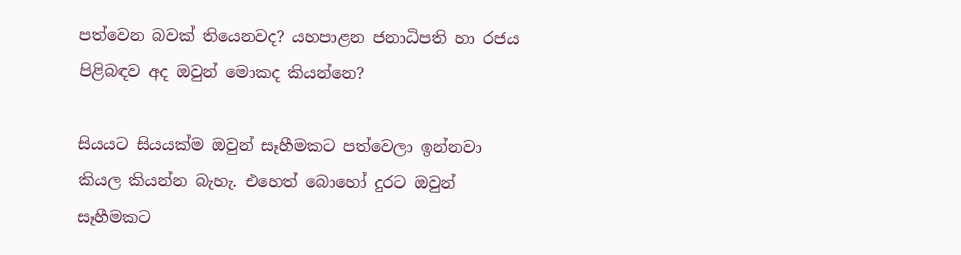පත්වෙන බවක් තියෙනවද? යහපාළන ජනාධිපති හා රජය පිළිබඳව අද ඔවුන් මොකද කියන්නෙ?

සියයට සියයක්ම ඔවුන් සෑහීමකට පත්වෙලා ඉන්නවා කියල කියන්න බැහැ. එහෙත් බොහෝ දුරට ඔවුන් සෑහීමකට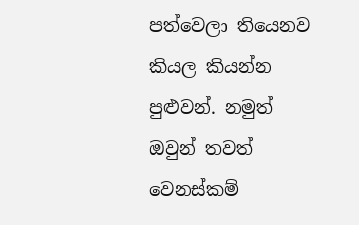පත්වෙලා තියෙනව කියල කියන්න පුළුවන්. නමුත් ඔවුන් තවත් වෙනස්කම්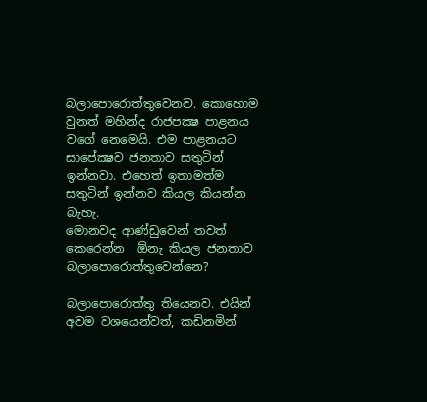බලාපොරොත්තුවෙනව. කොහොම වුනත් මහින්ද රාජපක්‍ෂ පාළනය වගේ නෙමෙයි. එම පාළනයට සාපේක්‍ෂව ජනතාව සතුටින් ඉන්නවා. එහෙත් ඉතාමත්ම සතුටින් ඉන්නව කියල කියන්න බැහැ.
මොනවද ආණ්ඩුවෙන් තවත් කෙරෙන්න  ඕනැ කියල ජනතාව බලාපොරොත්තුවෙන්නෙ?

බලාපොරොත්තු තියෙනව. එයින් අවම වශයෙන්වත්, කඩිනමින්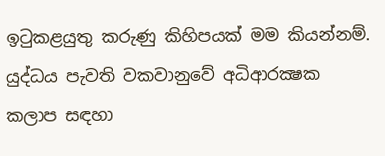ඉටුකළයුතු කරුණු කිහිපයක් මම කියන්නම්. යුද්ධය පැවති වකවානුවේ අධිආරක්‍ෂක කලාප සඳහා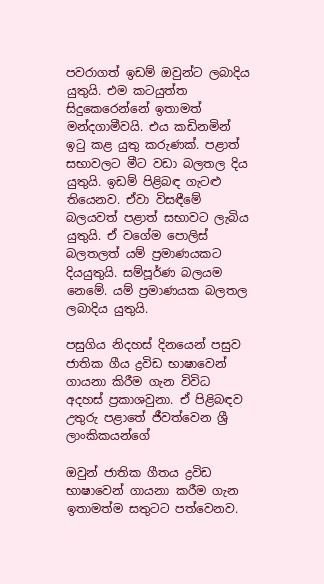පවරාගත් ඉඩම් ඔවුන්ට ලබාදිය යුතුයි. එම කටයුත්ත සිදුකෙරෙන්නේ ඉතාමත් මන්දගාමීවයි. එය කඩිනමින් ඉටු කළ යුතු කරුණක්. පළාත් සභාවලට මීට වඩා බලතල දිය යුතුයි. ඉඩම් පිළිබඳ ගැටළු තියෙනව. ඒවා විසඳීමේ බලයවත් පළාත් සභාවට ලැබිය යුතුයි. ඒ වගේම පොලිස් බලතලත් යම් ප්‍රමාණයකට දියයුතුයි. සම්පූර්ණ බලයම නෙමේ. යම් ප්‍රමාණයක බලතල ලබාදිය යුතුයි.

පසුගිය නිදහස් දිනයෙන් පසුව ජාතික ගීය ද්‍රවිඩ භාෂාවෙන් ගායනා කිරීම ගැන විවිධ අදහස් ප්‍රකාශවුනා. ඒ පිළිබඳව උතුරු පළාතේ ජීවත්වෙන ශ්‍රී ලාංකිකයන්ගේ

ඔවුන් ජාතික ගීතය ද්‍රවිඩ භාෂාවෙන් ගායනා කරීම ගැන ඉතාමත්ම සතුටට පත්වෙනව.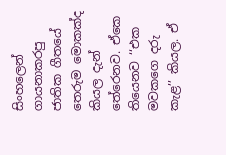සිංහලෙන් ගායනාකරපු ජාතික ගීතයේ තෙරුම මොකක්ද කියල දැන් තේරෙනව. ඒකෙ තියෙනව ‘‘එක මවකගෙ දරු කැළ’’ කියල. ඒ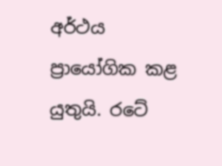අර්ථය ප්‍රායෝගික කළ යුතුයි. රටේ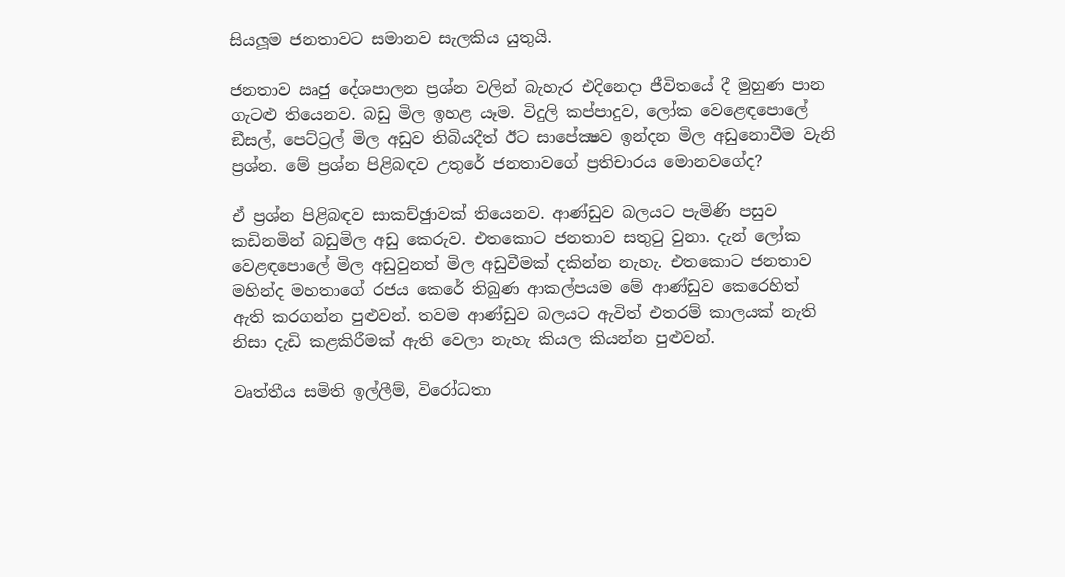සියලූම ජනතාවට සමානව සැලකිය යුතුයි.

ජනතාව ඍජු දේශපාලන ප්‍රශ්න වලින් බැහැර එදිනෙදා ජීවිතයේ දී මුහුණ පාන ගැටළු තියෙනව. බඩු මිල ඉහළ යෑම. විදුලි කප්පාදුව, ලෝක වෙළෙඳපොලේ ඞීසල්, පෙට්ට්‍රල් මිල අඩුව තිබියදීත් ඊට සාපේක්‍ෂව ඉන්දන මිල අඩුනොවීම වැනි ප්‍රශ්න. මේ ප්‍රශ්න පිළිබඳව උතුරේ ජනතාවගේ ප්‍රතිචාරය මොනවගේද?

ඒ ප්‍රශ්න පිළිබඳව සාකච්ඡුාවක් තියෙනව. ආණ්ඩුව බලයට පැමිණි පසුව කඩිනමින් බඩුමිල අඩු කෙරුව. එතකොට ජනතාව සතුටු වුනා. දැන් ලෝක වෙළඳපොලේ මිල අඩුවුනත් මිල අඩුවීමක් දකින්න නැහැ. එතකොට ජනතාව මහින්ද මහතාගේ රජය කෙරේ තිබුණ ආකල්පයම මේ ආණ්ඩුව කෙරෙහිත් ඇති කරගන්න පුළුවන්. තවම ආණ්ඩුව බලයට ඇවිත් එතරම් කාලයක් නැති නිසා දැඩි කළකිරීමක් ඇති වෙලා නැහැ කියල කියන්න පුළුවන්.

වෘත්තීය සමිති ඉල්ලීම්, විරෝධතා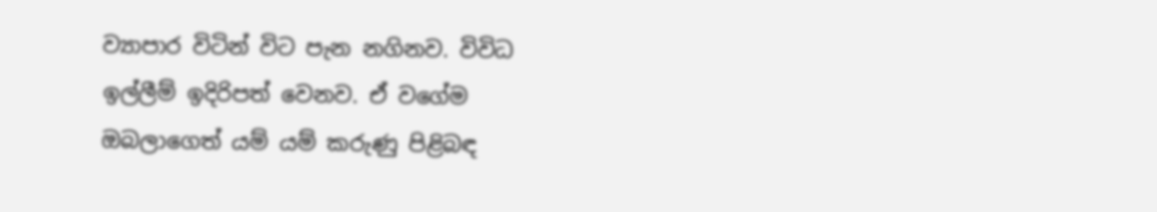ව්‍යාපාර විටින් විට පැන නගිනව. විවිධ ඉල්ලීම් ඉදිරිපත් වෙනව. ඒ වගේම ඔබලාගෙත් යම් යම් කරුණු පිළිබඳ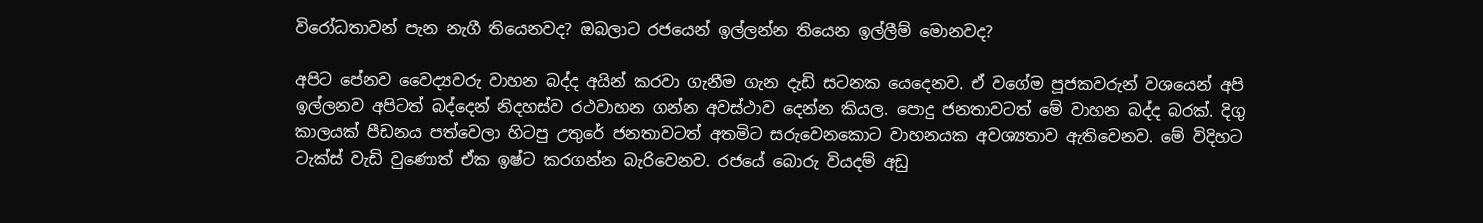විරෝධතාවන් පැන නැගී තියෙනවද? ඔබලාට රජයෙන් ඉල්ලන්න තියෙන ඉල්ලීම් මොනවද?

අපිට පේනව වෛද්‍යවරු වාහන බද්ද අයින් කරවා ගැනීම ගැන දැඩි සටනක යෙදෙනව. ඒ වගේම පූජකවරුන් වශයෙන් අපි ඉල්ලනව අපිටත් බද්දෙන් නිදහස්ව රථවාහන ගන්න අවස්ථාව දෙන්න කියල. පොදු ජනතාවටත් මේ වාහන බද්ද බරක්. දිගු කාලයක් පීඩනය පත්වෙලා හිටපු උතුරේ ජනතාවටත් අතමිට සරුවෙනකොට වාහනයක අවශ්‍යතාව ඇතිවෙනව. මේ විදිහට ටැක්ස් වැඩි වුණොත් ඒක ඉෂ්ට කරගන්න බැරිවෙනව. රජයේ බොරු වියදම් අඩු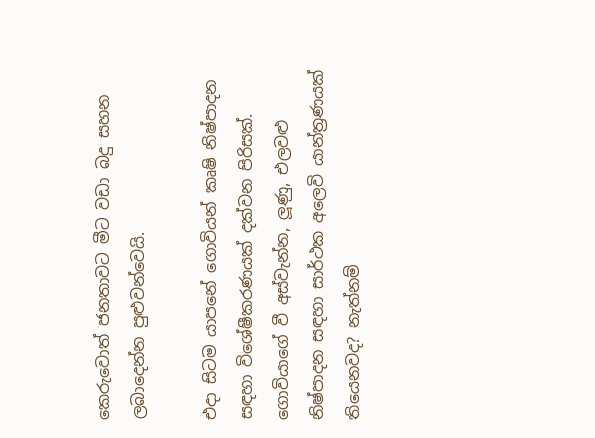කෙරුවොත් ජනතාවට මීට වඩා බදු සහන ලබාදෙන්න පුළුවන්වෙයි.

එදා සිටම යාපනේ ගොවියන් කෘෂි නිෂ්පාදන සඳහා විශේෂීකරණයක් දක්වන පිරිසක්. ගොවියාගේ වී අස්වැන්න, ලූණු, එලවළු නිෂ්පාදන සඳහා සාර්ථක අලෙවි යාන්ත්‍රණයක් තියෙනවද? නැත්නම්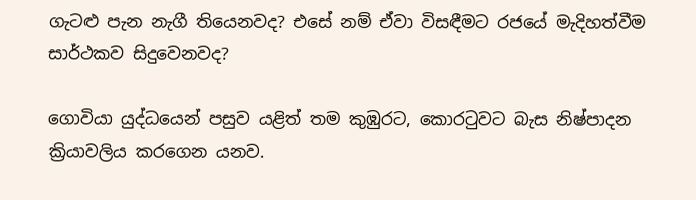ගැටළු පැන නැගී තියෙනවද? එසේ නම් ඒවා විසඳීමට රජයේ මැදිහත්වීම සාර්ථකව සිදුවෙනවද?

ගොවියා යුද්ධයෙන් පසුව යළිත් තම කුඹුරට, කොරටුවට බැස නිෂ්පාදන ක්‍රියාවලිය කරගෙන යනව.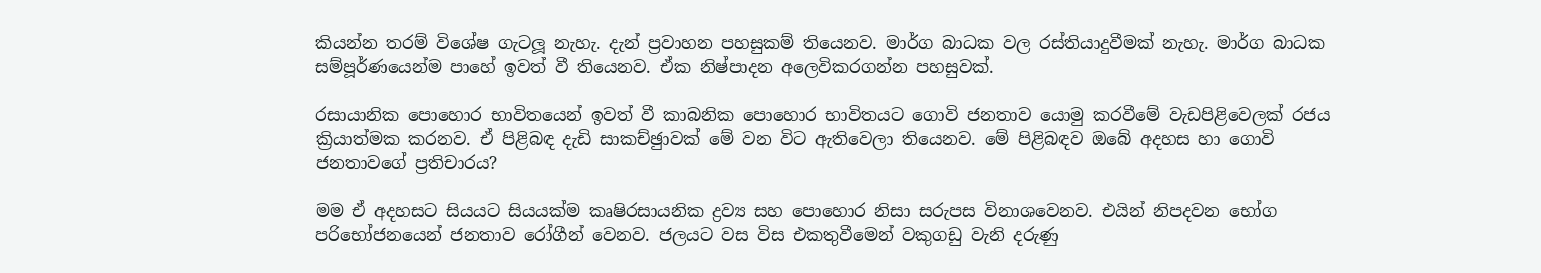කියන්න තරම් විශේෂ ගැටලූ නැහැ. දැන් ප්‍රවාහන පහසුකම් තියෙනව. මාර්ග බාධක වල රස්තියාදුවීමක් නැහැ. මාර්ග බාධක සම්පූර්ණයෙන්ම පාහේ ඉවත් වී තියෙනව. ඒක නිෂ්පාදන අලෙවිකරගන්න පහසුවක්.

රසායානික පොහොර භාවිතයෙන් ඉවත් වී කාබනික පොහොර භාවිතයට ගොවි ජනතාව යොමු කරවීමේ වැඩපිළිවෙලක් රජය ක්‍රියාත්මක කරනව. ඒ පිළිබඳ දැඩි සාකච්ඡුාවක් මේ වන විට ඇතිවෙලා තියෙනව. මේ පිළිබඳව ඔබේ අදහස හා ගොවි ජනතාවගේ ප්‍රතිචාරය?

මම ඒ අදහසට සියයට සියයක්ම කෘෂිරසායනික ද්‍රව්‍ය සහ පොහොර නිසා සරුපස විනාශවෙනව. එයින් නිපදවන භෝග පරිභෝජනයෙන් ජනතාව රෝගීන් වෙනව. ජලයට වස විස එකතුවීමෙන් වකුගඩු වැනි දරුණු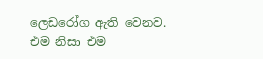ලෙඩරෝග ඇති වෙනව. එම නිසා එම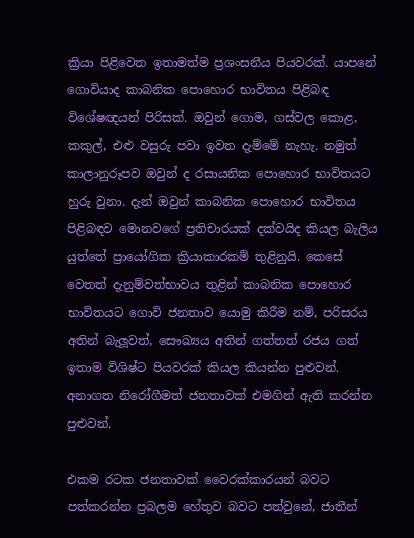ක්‍රියා පිළිවෙත ඉතාමත්ම ප්‍රශංසනීය පියවරක්. යාපනේ ගොවියාද කාබනික පොහොර භාවිතය පිළිබඳ විශේෂඥයන් පිරිසක්. ඔවුන් ගොම, ගස්වල කොළ,  කකුල්, එළු වසුරු පවා ඉවත දැම්මේ නැහැ. නමුත් කාලානුරූපව ඔවුන් ද රසායනික පොහොර භාවිතයට හුරු වුනා. දැන් ඔවුන් කාබනික පොහොර භාවිතය පිළිබඳව මොනවගේ ප්‍රතිචාරයක් දක්වයිද කියල බැලිය යුත්තේ ප්‍රායෝගික ක්‍රියාකාරකම් තුළිනුයි. කෙසේ වෙතත් දැනුම්වත්භාවය තුළින් කාබනික පොහොර භාවිතයට ගොවි ජනතාව යොමු කිරීම නම්, පරිසරය අතින් බැලූවත්, සෞඛ්‍යය අතින් ගත්තත් රජය ගත් ඉතාම විශිෂ්ට පියවරක් කියල කියන්න පුළුවන්. අනාගත නිරෝගීමත් ජනතාවක් එමගින් ඇති කරන්න පුළුවන්.

එකම රටක ජනතාවක් වෛරක්කාරයන් බවට පත්කරන්න ප්‍රබලම හේතුව බවට පත්වුනේ, ජාතීන්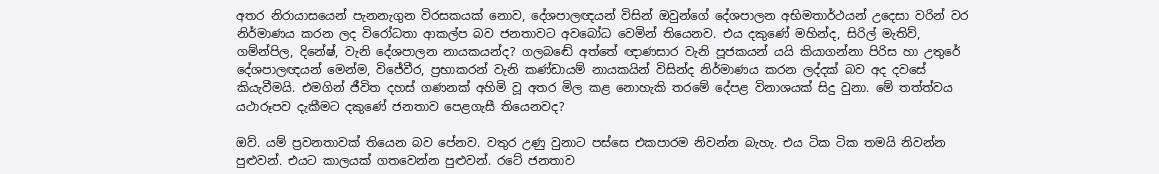අතර නිරායාසයෙන් පැනනැගුන විරසකයක් නොව, දේශපාලඥයන් විසින් ඔවුන්ගේ දේශපාලන අභිමතාර්ථයන් උදෙසා වරින් වර නිර්මාණය කරන ලද විරෝධතා ආකල්ප බව ජනතාවට අවබෝධ වෙමින් තියෙනව. එය දකුණේ මහින්ද, සිරිල් මැතිව්, ගම්න්පිල, දිනේෂ්, වැනි දේශපාලන නායකයන්ද? ගලබඬේ අත්තේ ඥාණසාර වැනි පූජකයන් යයි කියාගන්නා පිරිස හා උතුරේ දේශපාලඥයන් මෙන්ම, විජේවීර, ප්‍රභාකරන් වැනි කණ්ඩායම් නායකයින් විසින්ද නිර්මාණය කරන ලද්දක් බව අද දවසේ කියැවීමයි. එමගින් ජීවිත දහස් ගණනක් අහිමි වූ අතර මිල කළ නොහැකි තරමේ දේපළ විනාශයක් සිදු වුනා. මේ තත්ත්වය යථාරූපව දැකීමට දකුණේ ජනතාව පෙළගැසී තියෙනවද?

ඔව්. යම් ප්‍රවනතාවක් තියෙන බව පේනව. වතුර උණු වුනාට පස්සෙ එකපාරම නිවන්න බැහැ. එය ටික ටික තමයි නිවන්න පුළුවන්. එයට කාලයක් ගතවෙන්න පුළුවන්. රටේ ජනතාව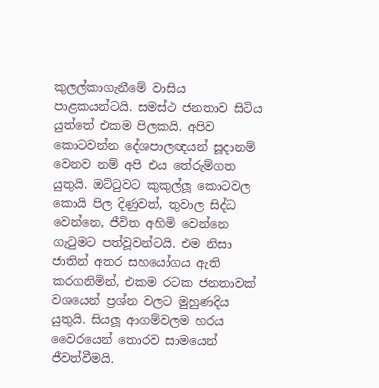කුලල්කාගැනීමේ වාසිය පාළකයන්ටයි. සමස්ථ ජනතාව සිටිය යුත්තේ එකම පිලකයි. අපිව කොටවන්න දේශපාලඥයන් සූදානම් වෙනව නම් අපි එය තේරුම්ගත යුතුයි. ඔට්ටුවට කුකුල්ලූ කොටවල කොයි පිල දිණුවත්, තුවාල සිද්ධ වෙන්නෙ, ජීවිත අහිමි වෙන්නෙ ගැටුමට පත්වූවන්ටයි. එම නිසා ජාතින් අතර සහයෝගය ඇති කරගනිමින්, එකම රටක ජනතාවක් වශයෙන් ප්‍රශ්න වලට මුහුණදිය යුතුයි. සියලූ ආගම්වලම හරය වෛරයෙන් තොරව සාමයෙන් ජීවත්වීමයි.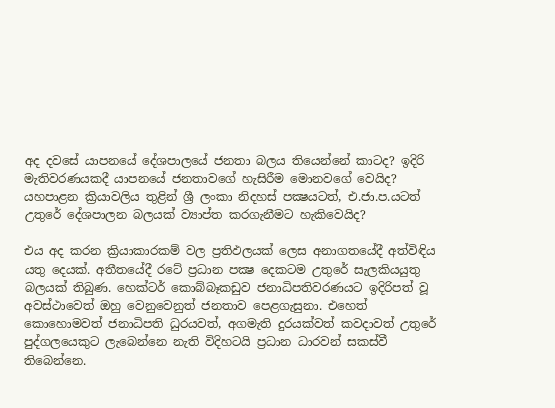අද දවසේ යාපනයේ දේශපාලයේ ජනතා බලය තියෙන්නේ කාටද? ඉදිරි මැතිවරණයකදී යාපනයේ ජනතාවගේ හැසිරීම මොනවගේ වෙයිද? යහපාළන ක්‍රියාවලිය තුළින් ශ්‍රී ලංකා නිදහස් පක්‍ෂයටත්, එ.ජා.ප.යටත් උතුරේ දේශපාලන බලයක් ව්‍යාප්ත කරගැනීමට හැකිවෙයිද?

එය අද කරන ක්‍රියාකාරකම් වල ප්‍රතිඵලයක් ලෙස අනාගතයේදී අත්විඳිය යතු දෙයක්. අතීතයේදී රටේ ප්‍රධාන පක්‍ෂ දෙකටම උතුරේ සැලකියයුතු බලයක් තිබුණ. හෙක්ටර් කොබ්බෑකඩුව ජනාධිපතිවරණයට ඉදිරිපත් වූ අවස්ථාවෙත් ඔහු වෙනුවෙනුත් ජනතාව පෙළගැසුනා. එහෙත් කොහොමවත් ජනාධිපති ධුරයවත්, අගමැති දුරයක්වත් කවදාවත් උතුරේ පුද්ගලයෙකුට ලැබෙන්නෙ නැති විදිහටයි ප්‍රධාන ධාරවන් සකස්වී තිබෙන්නෙ.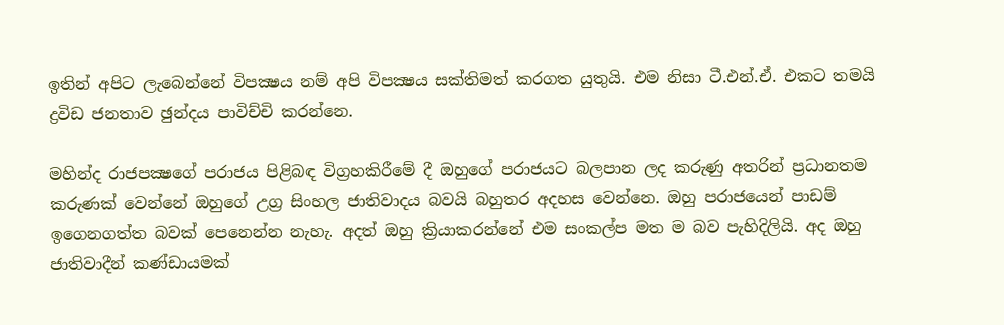ඉතින් අපිට ලැබෙන්නේ විපක්‍ෂය නම් අපි විපක්‍ෂය සක්තිමත් කරගත යුතුයි. එම නිසා ටී.එන්.ඒ. එකට තමයි ද්‍රවිඩ ජනතාව ඡුන්දය පාවිච්චි කරන්නෙ.

මහින්ද රාජපක්‍ෂගේ පරාජය පිළිබඳ විග්‍රහකිරීමේ දී ඔහුගේ පරාජයට බලපාන ලද කරුණු අතරින් ප්‍රධානතම කරුණක් වෙන්නේ ඔහුගේ උග්‍ර සිංහල ජාතිවාදය බවයි බහුතර අදහස වෙන්නෙ. ඔහු පරාජයෙන් පාඩම් ඉගෙනගත්ත බවක් පෙනෙන්න නැහැ. අදත් ඔහු ක්‍රියාකරන්නේ එම සංකල්ප මත ම බව පැහිදිලියි. අද ඔහු ජාතිවාදීන් කණ්ඩායමක්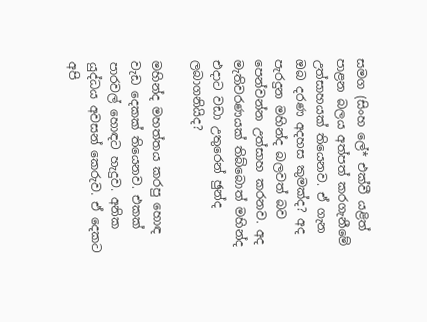සමග (සිංහ ලේ* එක්වී යළිත් පාළන බලය අත්පත් කරගැනීමේ උත්සාහයක් තියෙනව. ඒ ගැන ඔබ දරණ අදහස කුමක්ද? අද පැරදුන මහින්ද බලවත් බව පෙන්වන්න උත්සාහ කරනව. අද මැතිවරණයක් තිබ්බොත් මහින්ද එදාට වඩා උතුරෙන් ඡුන්ද ලබාගනියිද?

මහින්ද මහත්තය කරපු හොඳ වැඩ දෙකක් තියෙනව. එකක් පාරවල් හොඳට හැදුව. අනික යුද්ධය අවසන් කෙරුව. ඒ දෙකට අපි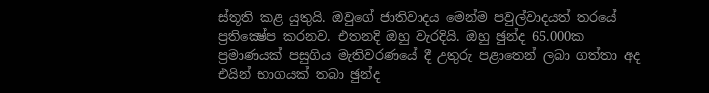ස්තූති කළ යුතුයි. ඔවුගේ ජාතිවාදය මෙන්ම පවුල්වාදයත් තරයේ ප්‍රතික්‍ෂේප කරනව. එතනදි ඔහු වැරදියි. ඔහු ඡුන්ද 65.000ක ප්‍රමාණයක් පසුගිය මැතිවරණයේ දී උතුරු පළාතෙන් ලබා ගත්තා අද එයින් භාගයක් තබා ඡුන්ද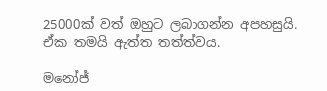25000ක් වත් ඔහුට ලබාගන්න අපහසුයි. ඒක තමයි ඇත්ත තත්ත්වය.

මනෝජ්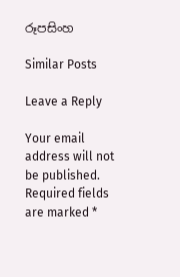රූපසිංහ

Similar Posts

Leave a Reply

Your email address will not be published. Required fields are marked *